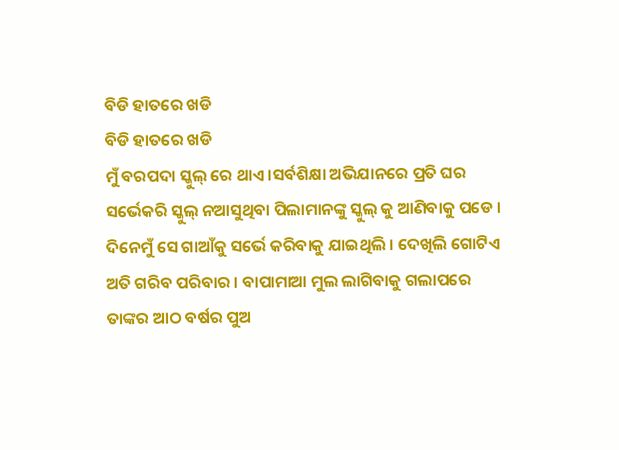ବିଡି ହାତରେ ଖଡି
ବିଡି ହାତରେ ଖଡି
ମୁଁ ବରପଦା ସ୍କୁଲ୍ ରେ ଥାଏ ।ସର୍ବଶିକ୍ଷା ଅଭିଯାନରେ ପ୍ରତି ଘର ସର୍ଭେକରି ସ୍କୁଲ୍ ନଆସୁଥିବା ପିଲାମାନଙ୍କୁ ସ୍କୁଲ୍ କୁ ଆଣିବାକୁ ପଡେ ।
ଦିନେମୁଁ ସେ ଗାଆଁକୁ ସର୍ଭେ କରିବାକୁ ଯାଇଥିଲି । ଦେଖିଲି ଗୋଟିଏ ଅତି ଗରିବ ପରିବାର । ବାପାମାଆ ମୁଲ ଲାଗିବାକୁ ଗଲାପରେ ତାଙ୍କର ଆଠ ବର୍ଷର ପୁଅ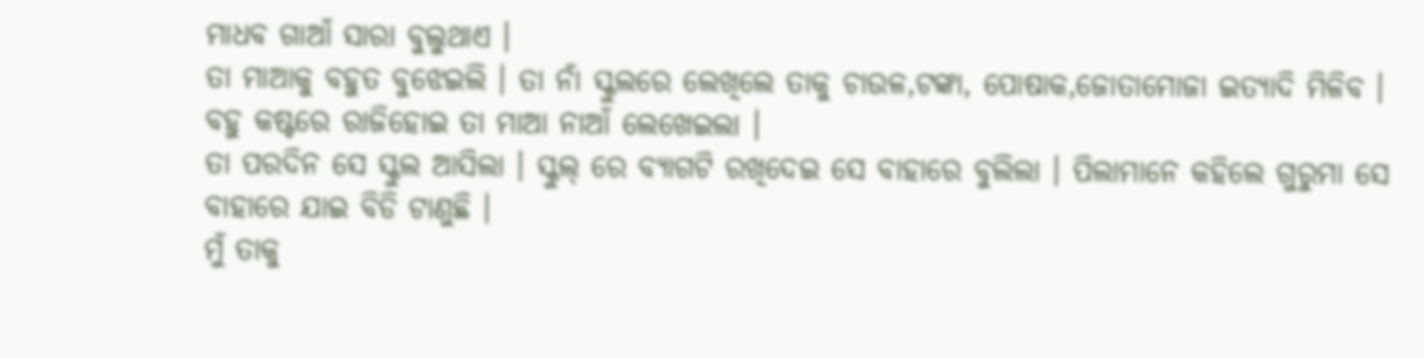ମାଧବ ଗାଆଁ ସାରା ବୁଲୁଥାଏ ।
ତା ମାଆକୁ ବହୁତ ବୁଝେଇଲି । ତା ନାଁ ସ୍କୁଲରେ ଲେଖିଲେ ତାକୁ ଚାଉଳ,ଟଙ୍କା, ପୋଷାକ,ଜୋତାମୋଜା ଇତ୍ୟାଦି ମିଳିବ । ବହୁ କଷ୍ଟରେ ରାଜିହୋଇ ତା ମାଆ ନାଆଁ ଲେଖେଇଲା ।
ତା ପରଦିନ ସେ ସ୍କୁଲ ଆସିଲା । ସ୍କୁଲ୍ ରେ ବ୍ୟାଗଟି ରଖିଦେଇ ସେ ବାହାରେ ବୁଲିଲା । ପିଲାମାନେ କହିଲେ ଗୁରୁମା ସେ ବାହାରେ ଯାଇ ବିଡି ଟାଣୁଛି ।
ମୁଁ ତାକୁ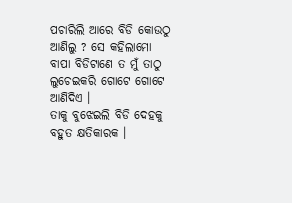ପଚାରିଲି ଆରେ ବିଡି କୋଉଠୁ ଆଣିଲୁ ? ସେ କହିଲାମୋ ବାପା ବିଡିଟାଣେ ତ ମୁଁ ତାଠୁ ଲୁଚେଇକରି ଗୋଟେ ଗୋଟେ ଆଣିଦିଏ ।
ତାକୁ ବୁଝେଇଲି ବିଡି ଦେହକୁ ବହୁତ କ୍ଷତିକାରକ ।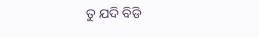ତୁ ଯଦି ବିଡି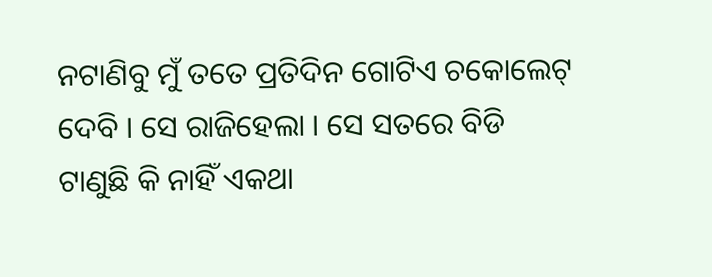ନଟାଣିବୁ ମୁଁ ତତେ ପ୍ରତିଦିନ ଗୋଟିଏ ଚକୋଲେଟ୍ ଦେବି । ସେ ରାଜିହେଲା । ସେ ସତରେ ବିଡି ଟାଣୁଛି କି ନାହିଁ ଏକଥା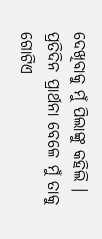ଦେଖିବାକୁ ମୁଁ ପିଲାଙ୍କୁ କହିଲି ।
ପ୍ରତିଦିନ ପ୍ରାର୍ଥନା ବେଳେ ମୁଁ ତାକୁ ଗୋଟିଏ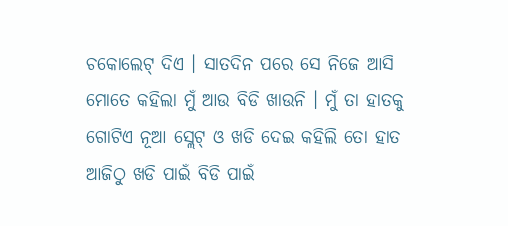ଚକୋଲେଟ୍ ଦିଏ । ସାତଦିନ ପରେ ସେ ନିଜେ ଆସି ମୋତେ କହିଲା ମୁଁ ଆଉ ବିଡି ଖାଉନି । ମୁଁ ତା ହାତକୁ ଗୋଟିଏ ନୂଆ ସ୍ଲେଟ୍ ଓ ଖଡି ଦେଇ କହିଲି ତୋ ହାତ ଆଜିଠୁ ଖଡି ପାଇଁ ବିଡି ପାଇଁ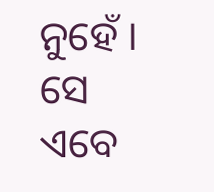ନୁହେଁ ।
ସେ ଏବେ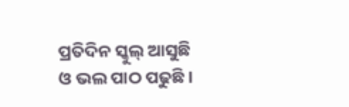ପ୍ରତିଦିନ ସ୍କୁଲ୍ ଆସୁଛି ଓ ଭଲ ପାଠ ପଢୁଛି ।